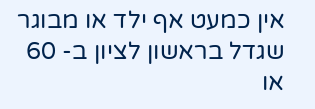אין כמעט אף ילד או מבוגר שגדל בראשון לציון ב- 60 או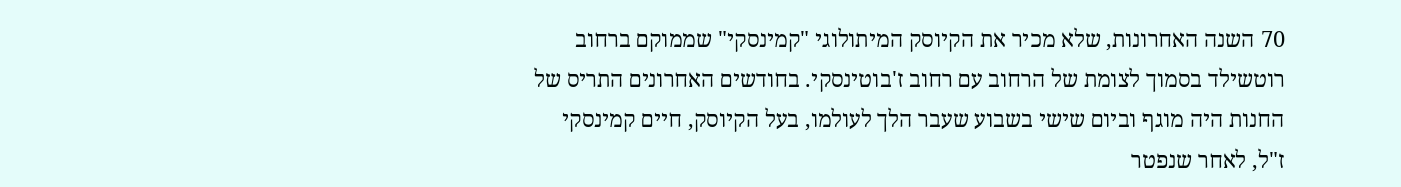70 השנה האחרונות, שלא מכיר את הקיוסק המיתולוגי "קמינסקי" שממוקם ברחוב רוטשילד בסמוך לצומת של הרחוב עם רחוב ז'בוטינסקי. בחודשים האחרונים התריס של החנות היה מוגף וביום שישי בשבוע שעבר הלך לעולמו, בעל הקיוסק, חיים קמינסקי ז"ל, לאחר שנפטר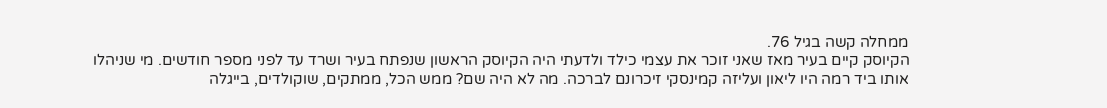ממחלה קשה בגיל 76.
הקיוסק קיים בעיר מאז שאני זוכר את עצמי כילד ולדעתי היה הקיוסק הראשון שנפתח בעיר ושרד עד לפני מספר חודשים. מי שניהלו אותו ביד רמה היו ליאון ועליזה קמינסקי זיכרונם לברכה. מה לא היה שם? ממש הכל, ממתקים, שוקולדים, בייגלה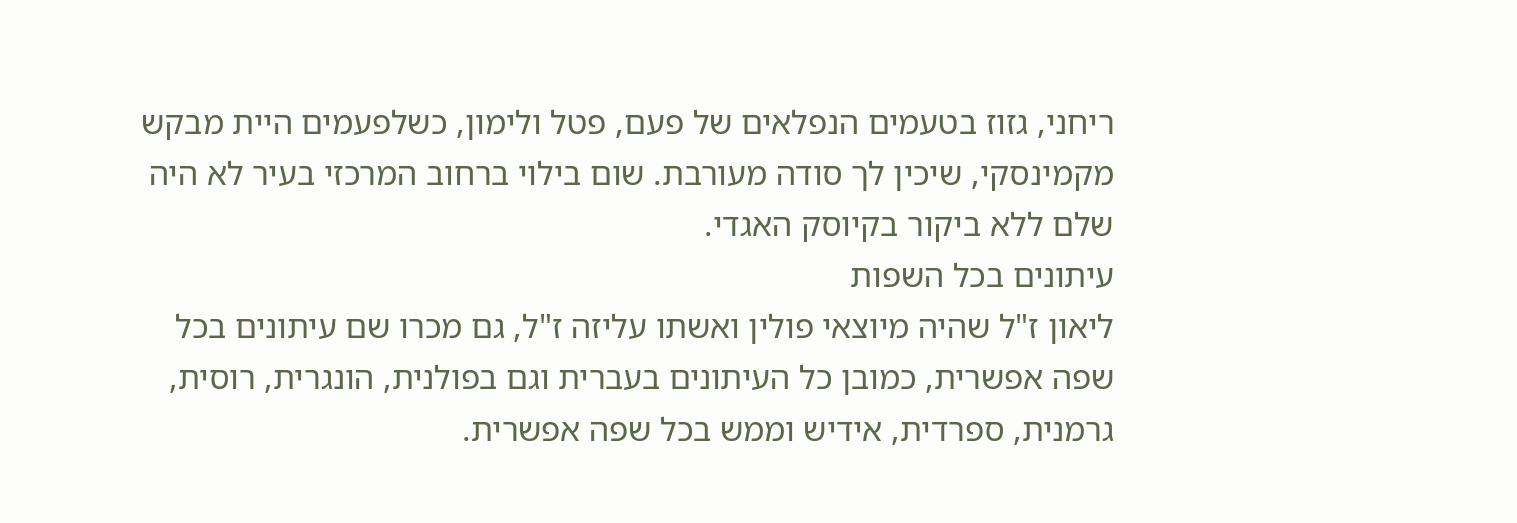ריחני, גזוז בטעמים הנפלאים של פעם, פטל ולימון, כשלפעמים היית מבקש מקמינסקי, שיכין לך סודה מעורבת. שום בילוי ברחוב המרכזי בעיר לא היה שלם ללא ביקור בקיוסק האגדי.
עיתונים בכל השפות
ליאון ז"ל שהיה מיוצאי פולין ואשתו עליזה ז"ל, גם מכרו שם עיתונים בכל שפה אפשרית, כמובן כל העיתונים בעברית וגם בפולנית, הונגרית, רוסית, גרמנית, ספרדית, אידיש וממש בכל שפה אפשרית.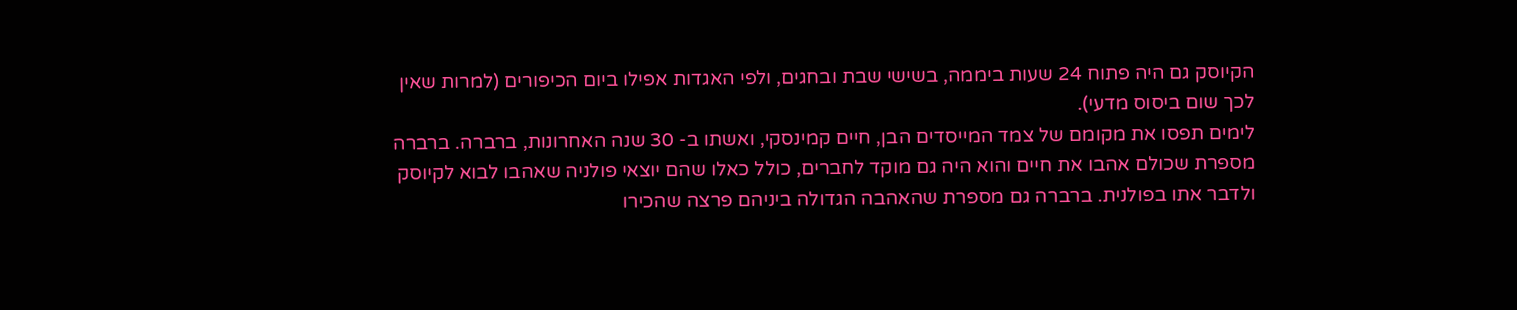הקיוסק גם היה פתוח 24 שעות ביממה, בשישי שבת ובחגים, ולפי האגדות אפילו ביום הכיפורים (למרות שאין לכך שום ביסוס מדעי).
לימים תפסו את מקומם של צמד המייסדים הבן, חיים קמינסקי, ואשתו ב- 30 שנה האחרונות, ברברה. ברברה מספרת שכולם אהבו את חיים והוא היה גם מוקד לחברים, כולל כאלו שהם יוצאי פולניה שאהבו לבוא לקיוסק ולדבר אתו בפולנית. ברברה גם מספרת שהאהבה הגדולה ביניהם פרצה שהכירו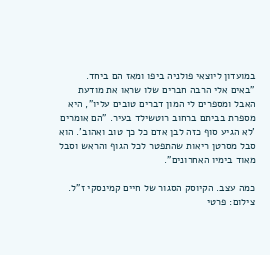במועדון ליוצאי פולניה ביפו ומאז הם ביחד.
"באים אלי הרבה חברים שלו שראו את מודעת האבל ומספרים לי המון דברים טובים עליו", היא מספרת בביתם ברחוב רוטשילד בעיר. "הם אומרים 'לא הגיע סוף כזה לבן אדם כל כך טוב ואהוב'. הוא סבל מסרטן ריאות שהתפטר לכל הגוף והראש וסבל מאוד בימיו האחרונים".

כמה עצב. הקיוסק הסגור של חיים קמינסקי ז"ל. צילום: פרטי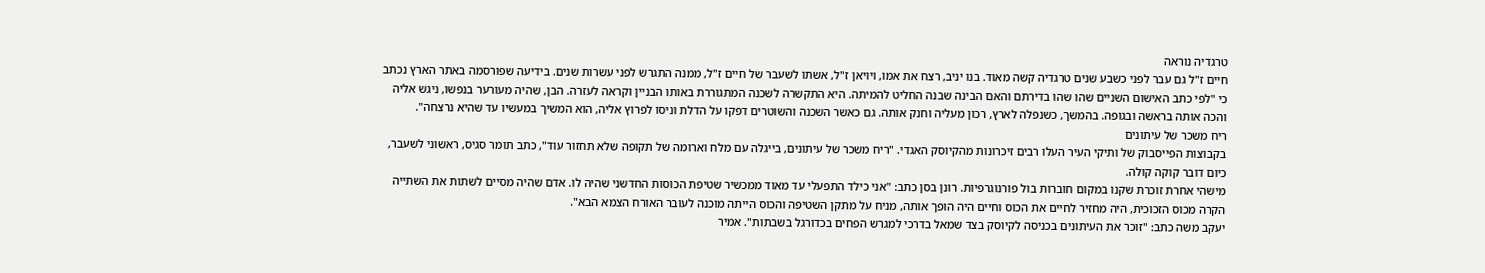טרגדיה נוראה
חיים ז"ל גם עבר לפני כשבע שנים טרגדיה קשה מאוד. בנו יניב, רצח את אמו, ויויאן ז"ל, אשתו לשעבר של חיים ז"ל, ממנה התגרש לפני עשרות שנים. בידיעה שפורסמה באתר הארץ נכתב כי "לפי כתב האישום השניים שהו שהו בדירתם והאם הבינה שבנה החליט להמיתה. היא התקשרה לשכנה המתגוררת באותו הבניין וקראה לעזרה. הבן, שהיה מעורער בנפשו, ניגש אליה והכה אותה בראשה ובגופה. בהמשך, כשנפלה לארץ, רכון מעליה וחנק אותה. גם כאשר השכנה והשוטרים דפקו על הדלת וניסו לפרוץ אליה, הוא המשיך במעשיו עד שהיא נרצחה".
ריח משכר של עיתונים
בקבוצות הפייסבוק של ותיקי העיר העלו רבים זיכרונות מהקיוסק האגדי. "ריח משכר של עיתונים, בייגלה עם מלח וארומה של תקופה שלא תחזור עוד", כתב תומר סגיס, ראשוני לשעבר, כיום דובר קוקה קולה.
מישהי אחרת זוכרת שקנו במקום חוברות בול פורנוגרפיות. רונן בסן כתב: "אני כילד התפעלי עד מאוד ממכשיר שטיפת הכוסות החדשני שהיה לו. אדם שהיה מסיים לשתות את השתייה הקרה מכוס הזכוכית, היה מחזיר לחיים את הכוס וחיים היה הופך אותה, מניח על מתקן השטיפה והכוס הייתה מוכנה לעובר האורח הצמא הבא".
יעקב משה כתב: "זוכר את העיתונים בכניסה לקיוסק בצד שמאל בדרכי למגרש הפחים בכדורגל בשבתות". אמיר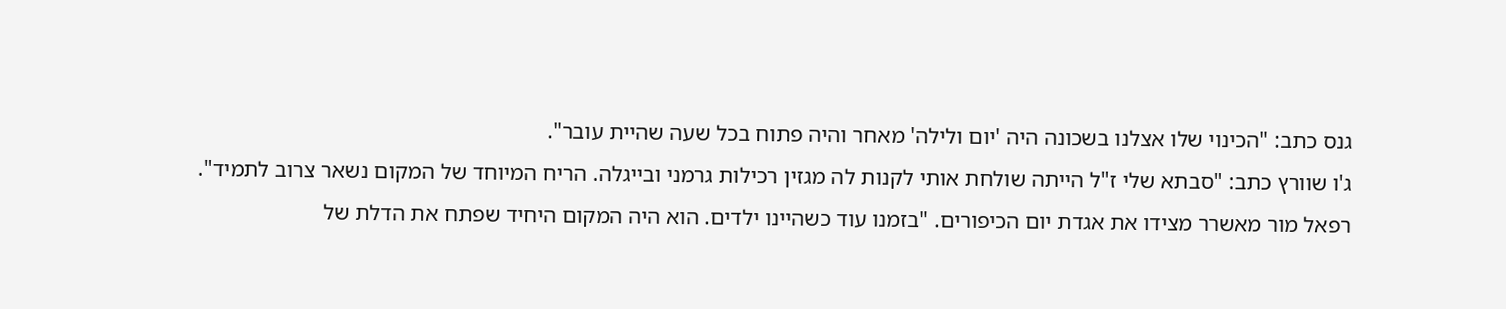גנס כתב: "הכינוי שלו אצלנו בשכונה היה 'יום ולילה' מאחר והיה פתוח בכל שעה שהיית עובר".
ג'ו שוורץ כתב: "סבתא שלי ז"ל הייתה שולחת אותי לקנות לה מגזין רכילות גרמני ובייגלה. הריח המיוחד של המקום נשאר צרוב לתמיד".
רפאל מור מאשרר מצידו את אגדת יום הכיפורים. "בזמנו עוד כשהיינו ילדים. הוא היה המקום היחיד שפתח את הדלת של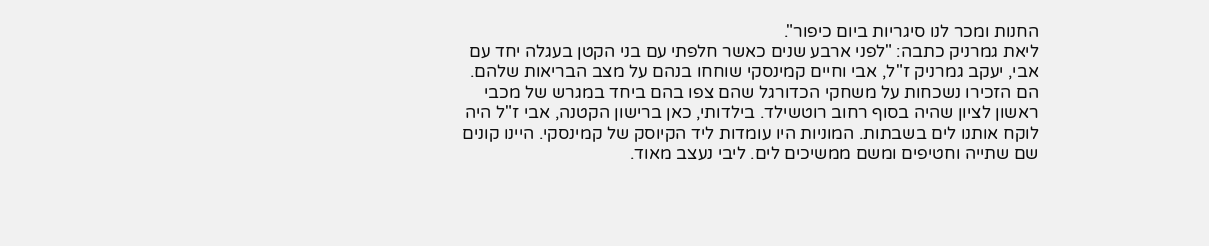החנות ומכר לנו סיגריות ביום כיפור".
ליאת גמרניק כתבה: "לפני ארבע שנים כאשר חלפתי עם בני הקטן בעגלה יחד עם אבי, יעקב גמרניק ז"ל, אבי וחיים קמינסקי שוחחו בנהם על מצב הבריאות שלהם. הם הזכירו נשכחות על משחקי הכדורגל שהם צפו בהם ביחד במגרש של מכבי ראשון לציון שהיה בסוף רחוב רוטשילד. בילדותי, כאן ברישון הקטנה, אבי ז"ל היה לוקח אותנו לים בשבתות. המוניות היו עומדות ליד הקיוסק של קמינסקי. היינו קונים שם שתייה וחטיפים ומשם ממשיכים לים. ליבי נעצב מאוד.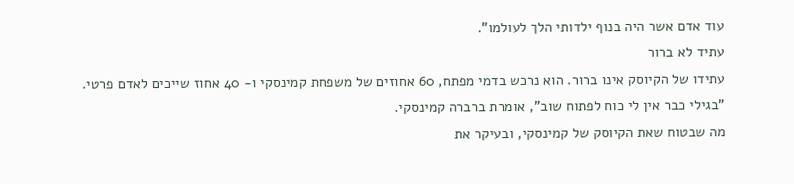עוד אדם אשר היה בנוף ילדותי הלך לעולמו".
עתיד לא ברור
עתידו של הקיוסק אינו ברור. הוא נרכש בדמי מפתח, 60 אחוזים של משפחת קמינסקי ו- 40 אחוז שייכים לאדם פרטי.
"בגילי כבר אין לי כוח לפתוח שוב", אומרת ברברה קמינסקי.
מה שבטוח שאת הקיוסק של קמינסקי, ובעיקר את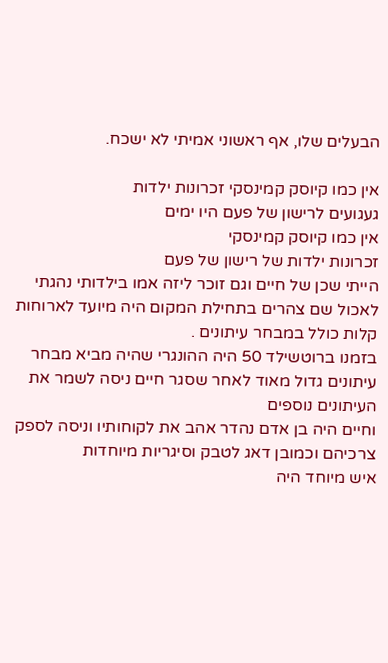הבעלים שלו, אף ראשוני אמיתי לא ישכח.

אין כמו קיוסק קמינסקי זכרונות ילדות
געגועים לרישון של פעם היו ימים
אין כמו קיוסק קמינסקי
זכרונות ילדות של רישון של פעם
הייתי שכן של חיים וגם זוכר ליזה אמו בילדותי נהגתי לאכול שם צהרים בתחילת המקום היה מיועד לארוחות קלות כולל במבחר עיתונים .
בזמנו ברוטשילד 50 היה ההונגרי שהיה מביא מבחר עיתונים גדול מאוד לאחר שסגר חיים ניסה לשמר את העיתונים נוספים
וחיים היה בן אדם נהדר אהב את לקוחותיו וניסה לספק צרכיהם וכמובן דאג לטבק וסיגריות מיוחדות
איש מיוחד היה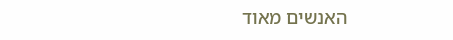האנשים מאוד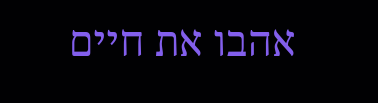אהבו את חיים